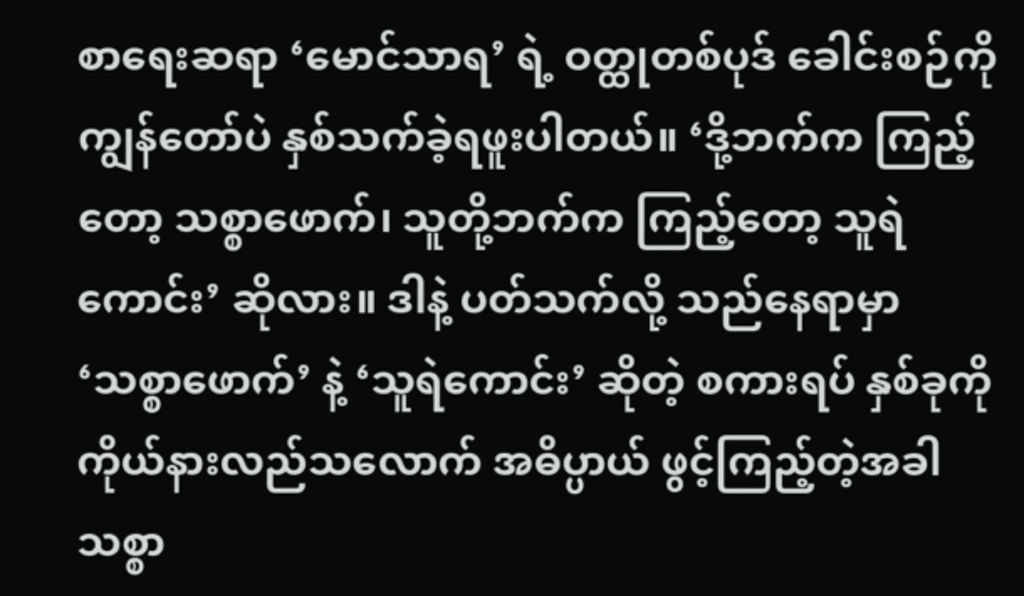စာရေးဆရာ ‘မောင်သာရ’ ရဲ့ ဝတ္ထုတစ်ပုဒ် ခေါင်းစဉ်ကို ကျွန်တော်ပဲ နှစ်သက်ခဲ့ရဖူးပါတယ်။ ‘ဒို့ဘက်က ကြည့်တော့ သစ္စာဖောက်၊ သူတို့ဘက်က ကြည့်တော့ သူရဲကောင်း’ ဆိုလား။ ဒါနဲ့ ပတ်သက်လို့ သည်နေရာမှာ ‘သစ္စာဖောက်’ နဲ့ ‘သူရဲကောင်း’ ဆိုတဲ့ စကားရပ် နှစ်ခုကို ကိုယ်နားလည်သလောက် အဓိပ္ပာယ် ဖွင့်ကြည့်တဲ့အခါ သစ္စာ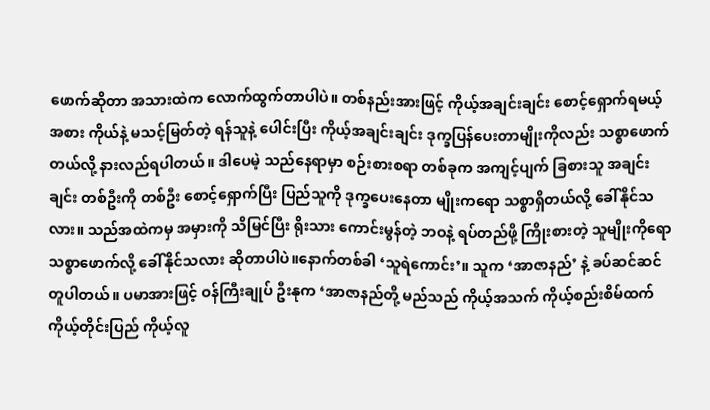ဖောက်ဆိုတာ အသားထဲက လောက်ထွက်တာပါပဲ။ တစ်နည်းအားဖြင့် ကိုယ့်အချင်းချင်း စောင့်ရှောက်ရမယ့်အစား ကိုယ်နဲ့ မသင့်မြတ်တဲ့ ရန်သူနဲ့ ပေါင်းပြီး ကိုယ့်အချင်းချင်း ဒုက္ခပြန်ပေးတာမျိုးကိုလည်း သစ္စာဖောက်တယ်လို့ နားလည်ရပါတယ်။ ဒါပေမဲ့ သည်နေရာမှာ စဉ်းစားစရာ တစ်ခုက အကျင့်ပျက် ခြစားသူ အချင်းချင်း တစ်ဦးကို တစ်ဦး စောင့်ရှောက်ပြီး ပြည်သူကို ဒုက္ခပေးနေတာ မျိုးကရော သစ္စာရှိတယ်လို့ ခေါ်နိုင်သလား။ သည်အထဲကမှ အမှားကို သိမြင်ပြီး ရိုးသား ကောင်းမွန်တဲ့ ဘဝနဲ့ ရပ်တည်ဖို့ ကြိုးစားတဲ့ သူမျိုးကိုရော သစ္စာဖောက်လို့ ခေါ်နိုင်သလား ဆိုတာပါပဲ။နောက်တစ်ခါ ‘သူရဲကောင်း’။ သူက ‘အာဇာနည်’ နဲ့ ခပ်ဆင်ဆင် တူပါတယ်။ ပမာအားဖြင့် ဝန်ကြီးချုပ် ဦးနုက ‘အာဇာနည်တို့ မည်သည် ကိုယ့်အသက် ကိုယ့်စည်းစိမ်ထက် ကိုယ့်တိုင်းပြည် ကိုယ့်လူ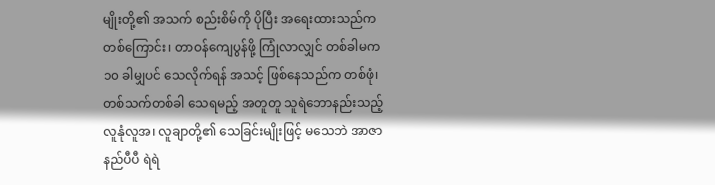မျိုးတို့၏ အသက် စည်းစိမ်ကို ပိုပြီး အရေးထားသည်က တစ်ကြောင်း၊ တာဝန်ကျေပွန်ဖို့ ကြုံလာလျှင် တစ်ခါမက ၁၀ ခါမျှပင် သေလိုက်ရန် အသင့် ဖြစ်နေသည်က တစ်ဖုံ၊ တစ်သက်တစ်ခါ သေရမည့် အတူတူ သူရဲဘောနည်းသည့် လူနုံလူအ၊ လူချာတို့၏ သေခြင်းမျိုးဖြင့် မသေဘဲ အာဇာနည်ပီပီ ရဲရဲ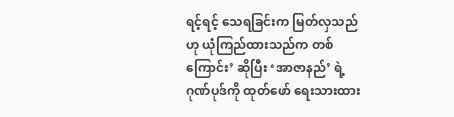ရင့်ရင့် သေရခြင်းက မြတ်လှသည်ဟု ယုံကြည်ထားသည်က တစ်ကြောင်း’ ဆိုပြီး ‘အာဇာနည်’ ရဲ့ ဂုဏ်ပုဒ်ကို ထုတ်ဖော် ရေးသားထား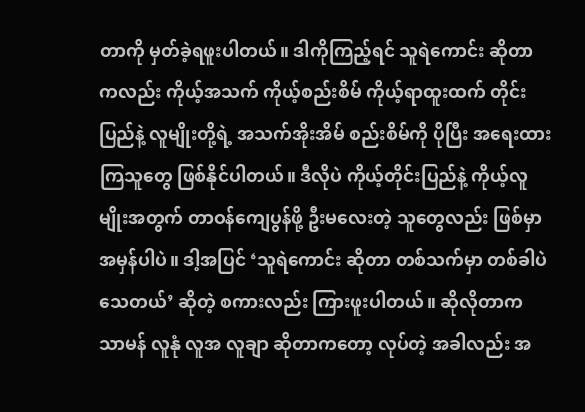တာကို မှတ်ခဲ့ရဖူးပါတယ်။ ဒါကိုကြည့်ရင် သူရဲကောင်း ဆိုတာကလည်း ကိုယ့်အသက် ကိုယ့်စည်းစိမ် ကိုယ့်ရာထူးထက် တိုင်းပြည်နဲ့ လူမျိုးတို့ရဲ့ အသက်အိုးအိမ် စည်းစိမ်ကို ပိုပြီး အရေးထားကြသူတွေ ဖြစ်နိုင်ပါတယ်။ ဒီလိုပဲ ကိုယ့်တိုင်းပြည်နဲ့ ကိုယ့်လူမျိုးအတွက် တာဝန်ကျေပွန်ဖို့ ဦးမလေးတဲ့ သူတွေလည်း ဖြစ်မှာ အမှန်ပါပဲ။ ဒါ့အပြင် ‘သူရဲကောင်း ဆိုတာ တစ်သက်မှာ တစ်ခါပဲ သေတယ်’ ဆိုတဲ့ စကားလည်း ကြားဖူးပါတယ်။ ဆိုလိုတာက သာမန် လူနုံ လူအ လူချာ ဆိုတာကတော့ လုပ်တဲ့ အခါလည်း အ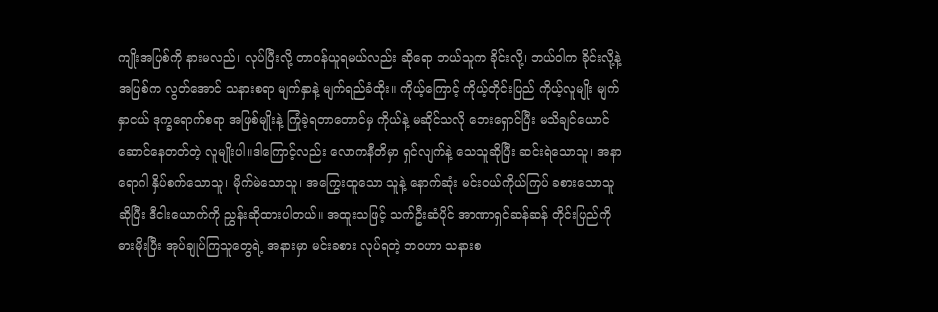ကျိုးအပြစ်ကို နားမလည်၊ လုပ်ပြီးလို့ တာဝန်ယူရမယ်လည်း ဆိုရော ဘယ်သူက ခိုင်းလို့၊ ဘယ်ဝါက ခိုင်းလို့နဲ့ အပြစ်က လွတ်အောင် သနားစရာ မျက်နှာနဲ့ မျက်ရည်ခံထိုး။ ကိုယ့်ကြောင့် ကိုယ့်တိုင်းပြည် ကိုယ့်လူမျိုး မျက်နှာငယ် ဒုက္ခရောက်စရာ အဖြစ်မျိုးနဲ့ ကြုံခဲ့ရတာတောင်မှ ကိုယ်နဲ့ မဆိုင်သလို ဘေးရှောင်ပြီး မသိချင်ယောင် ဆောင်နေတတ်တဲ့ လူမျိုးပါ။ဒါကြောင့်လည်း လောကနီတိမှာ ရှင်လျက်နဲ့ သေသူဆိုပြီး ဆင်းရဲသောသူ၊ အနာရောဂါ နှိပ်စက်သောသူ၊ မိုက်မဲသောသူ၊ အကြွေးထူသော သူနဲ့ နောက်ဆုံး မင်းဝယ်ကိုယ်ကြပ် ခစားသောသူ ဆိုပြီး ဒီငါးယောက်ကို ညွှန်းဆိုထားပါတယ်။ အထူးသဖြင့် သက်ဦးဆံပိုင် အာဏာရှင်ဆန်ဆန် တိုင်းပြည်ကို ဓားမိုးပြီး အုပ်ချုပ်ကြသူတွေရဲ့ အနားမှာ မင်းခစား လုပ်ရတဲ့ ဘဝဟာ သနားစ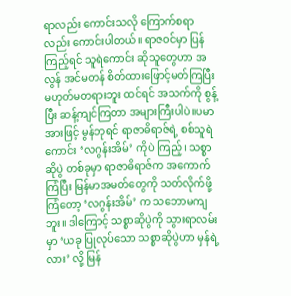ရာလည်း ကောင်းသလို ကြောက်စရာလည်း ကောင်းပါတယ်။ ရာဇဝင်မှာ ပြန်ကြည့်ရင် သူရဲကောင်း ဆိုသူတွေဟာ အလွန် အင်မတန် စိတ်ထားဖြောင့်မတ်ကြပြီး မဟုတ်မတရားဘူး ထင်ရင် အသက်ကို စွန့်ပြီး ဆန့်ကျင်ကြတာ အများကြီးပါပဲ။ပမာအားဖြင့် မွန်ဘုရင် ရာဇာဓိရာဇ်ရဲ့ စစ်သူရဲကောင်း ‘လဂွန်းအိမ်’ ကိုပဲ ကြည့်၊ သစ္စာဆိုပွဲ တစ်ခုမှာ ရာဇာဓိရာဇ်က အကောက်ကြံပြီး မြန်မာအမတ်တွေကို သတ်လိုက်ဖို့ ကြံတော့ ‘လဂွန်းအိမ်’ က သဘောမကျဘူး။ ဒါကြောင့် သစ္စာဆိုပွဲကို သွားရာလမ်းမှာ ‘ယခု ပြုလုပ်သော သစ္စာဆိုပွဲဟာ မှန်ရဲ့လား’ လို့ မြန်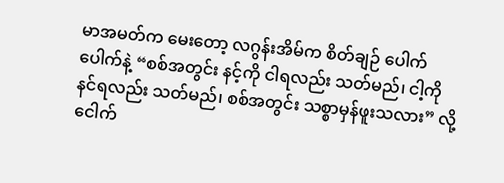မာအမတ်က မေးတော့ လဂွန်းအိမ်က စိတ်ချဉ် ပေါက်ပေါက်နဲ့ “စစ်အတွင်း နင့်ကို ငါရလည်း သတ်မည်၊ ငါ့ကို နင်ရလည်း သတ်မည်၊ စစ်အတွင်း သစ္စာမှန်ဖူးသလား” လို့ ငေါက်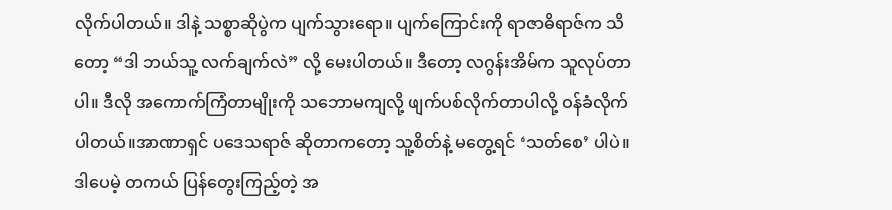လိုက်ပါတယ်။ ဒါနဲ့ သစ္စာဆိုပွဲက ပျက်သွားရော။ ပျက်ကြောင်းကို ရာဇာဓိရာဇ်က သိတော့ “ဒါ ဘယ်သူ့ လက်ချက်လဲ” လို့ မေးပါတယ်။ ဒီတော့ လဂွန်းအိမ်က သူလုပ်တာပါ။ ဒီလို အကောက်ကြံတာမျိုးကို သဘောမကျလို့ ဖျက်ပစ်လိုက်တာပါလို့ ဝန်ခံလိုက်ပါတယ်။အာဏာရှင် ပဒေသရာဇ် ဆိုတာကတော့ သူ့စိတ်နဲ့ မတွေ့ရင် ‘သတ်စေ’ ပါပဲ။ ဒါပေမဲ့ တကယ် ပြန်တွေးကြည့်တဲ့ အ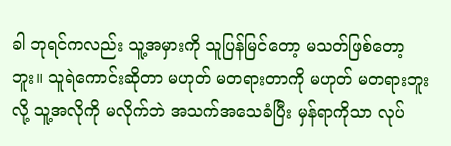ခါ ဘုရင်ကလည်း သူ့အမှားကို သူပြန်မြင်တော့ မသတ်ဖြစ်တော့ဘူး။ သူရဲကောင်းဆိုတာ မဟုတ် မတရားတာကို မဟုတ် မတရားဘူးလို့ သူ့အလိုကို မလိုက်ဘဲ အသက်အသေခံပြီး မှန်ရာကိုသာ လုပ်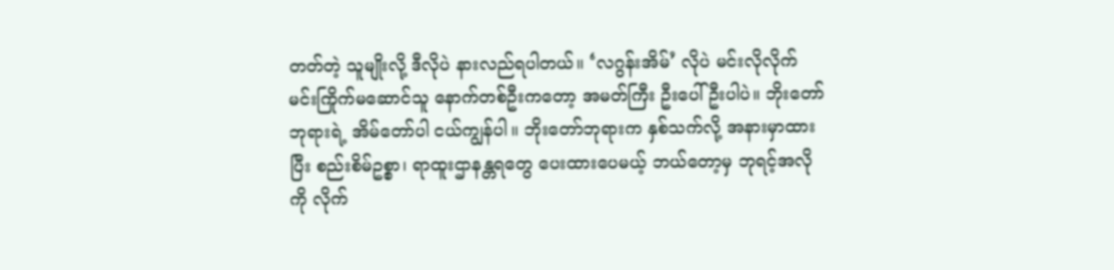တတ်တဲ့ သူမျိုးလို့ ဒီလိုပဲ နားလည်ရပါတယ်။ ‘လဂွန်းအိမ်’ လိုပဲ မင်းလိုလိုက် မင်းကြိုက်မဆောင်သူ နောက်တစ်ဦးကတော့ အမတ်ကြီး ဦးပေါ်ဦးပါပဲ။ ဘိုးတော်ဘုရားရဲ့ အိမ်တော်ပါ ငယ်ကျွန်ပါ။ ဘိုးတော်ဘုရားက နှစ်သက်လို့ အနားမှာထားပြီး စည်းစိမ်ဥစ္စာ၊ ရာထူးဌာနန္တရတွေ ပေးထားပေမယ့် ဘယ်တော့မှ ဘုရင့်အလိုကို လိုက်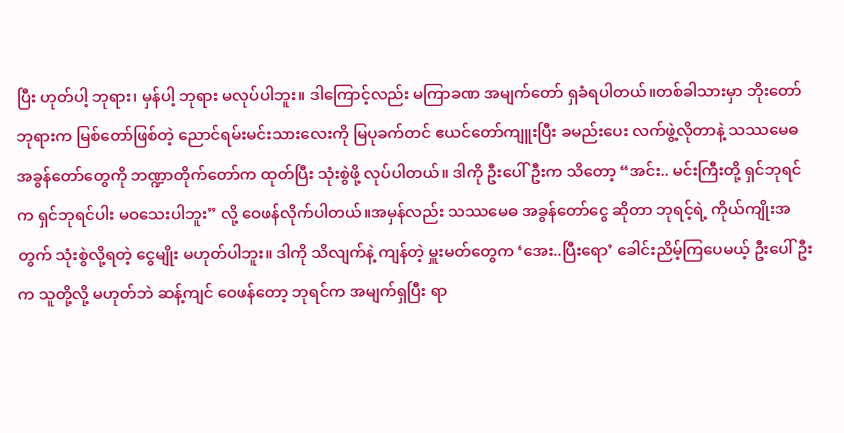ပြီး ဟုတ်ပါ့ ဘုရား၊ မှန်ပါ့ ဘုရား မလုပ်ပါဘူး။ ဒါကြောင့်လည်း မကြာခဏ အမျက်တော် ရှခံရပါတယ်။တစ်ခါသားမှာ ဘိုးတော်ဘုရားက မြစ်တော်ဖြစ်တဲ့ ညောင်ရမ်းမင်းသားလေးကို မြပုခက်တင် ဧယင်တော်ကျူးပြီး ခမည်းပေး လက်ဖွဲ့လိုတာနဲ့ သဿမေဓ အခွန်တော်တွေကို ဘဏ္ဍာတိုက်တော်က ထုတ်ပြီး သုံးစွဲဖို့ လုပ်ပါတယ်။ ဒါကို ဦးပေါ်ဦးက သိတော့ “အင်း.. မင်းကြီးတို့ ရှင်ဘုရင်က ရှင်ဘုရင်ပါး မဝသေးပါဘူး” လို့ ဝေဖန်လိုက်ပါတယ်။အမှန်လည်း သဿမေဓ အခွန်တော်ငွေ ဆိုတာ ဘုရင့်ရဲ့ ကိုယ်ကျိုးအတွက် သုံးစွဲလို့ရတဲ့ ငွေမျိုး မဟုတ်ပါဘူး။ ဒါကို သိလျက်နဲ့ ကျန်တဲ့ မှူးမတ်တွေက ‘အေး..ပြီးရော’ ခေါင်းညိမ့်ကြပေမယ့် ဦးပေါ်ဦးက သူတို့လို့ မဟုတ်ဘဲ ဆန့်ကျင် ဝေဖန်တော့ ဘုရင်က အမျက်ရှပြီး ရာ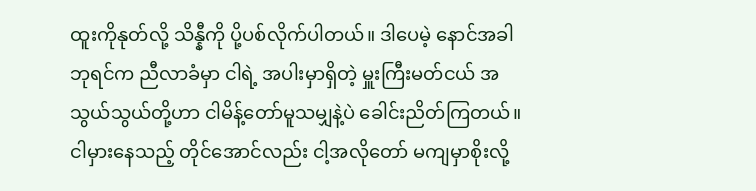ထူးကိုနုတ်လို့ သိန္နီကို ပို့ပစ်လိုက်ပါတယ်။ ဒါပေမဲ့ နောင်အခါ ဘုရင်က ညီလာခံမှာ ငါရဲ့ အပါးမှာရှိတဲ့ မှူးကြီးမတ်ငယ် အသွယ်သွယ်တို့ဟာ ငါမိန့်တော်မူသမျှနဲ့ပဲ ခေါင်းညိတ်ကြတယ်။ ငါမှားနေသည့် တိုင်အောင်လည်း ငါ့အလိုတော် မကျမှာစိုးလို့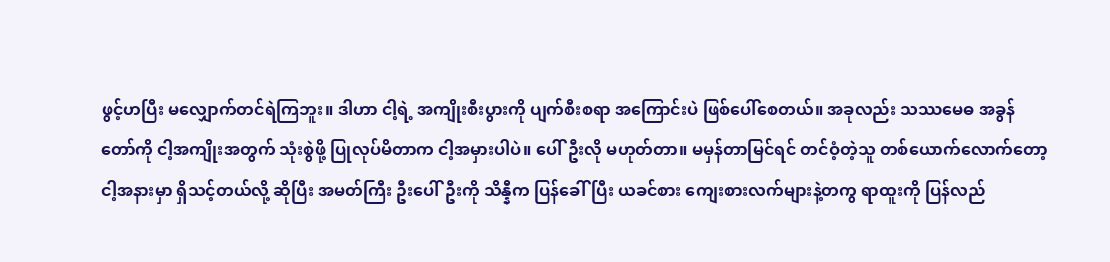ဖွင့်ဟပြီး မလျှောက်တင်ရဲကြဘူး။ ဒါဟာ ငါ့ရဲ့ အကျိုးစီးပွားကို ပျက်စီးစရာ အကြောင်းပဲ ဖြစ်ပေါ်စေတယ်။ အခုလည်း သဿမေဓ အခွန်တော်ကို ငါ့အကျိုးအတွက် သုံးစွဲဖို့ ပြုလုပ်မိတာက ငါ့အမှားပါပဲ။ ပေါ်ဦးလို မဟုတ်တာ။ မမှန်တာမြင်ရင် တင်ဝံ့တဲ့သူ တစ်ယောက်လောက်တော့ ငါ့အနားမှာ ရှိသင့်တယ်လို့ ဆိုပြီး အမတ်ကြီး ဦးပေါ်ဦးကို သိန္နီက ပြန်ခေါ်ပြီး ယခင်စား ကျေးစားလက်များနဲ့တကွ ရာထူးကို ပြန်လည်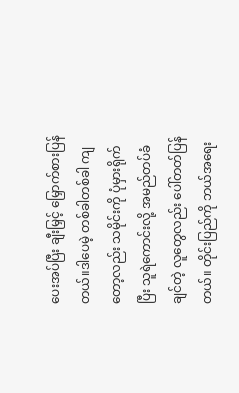ပေးအပ်ပြီး ချီးမြှင့် မြှောက်စားပြန်တယ်။ဒါပေမဲ့ တစ်ခါတစ်ခါ ကျတော့လည်း သမိုင်းကို ပုံမှားရိုက်ပြီး သူရဲကောင်းလို့ အမည်တပ်ခံချင်တဲ့ လူတွေလည်း ပေါ်တတ်ပြန်တယ်။ တိုင်းပြည်ကို ဘယ်အရေး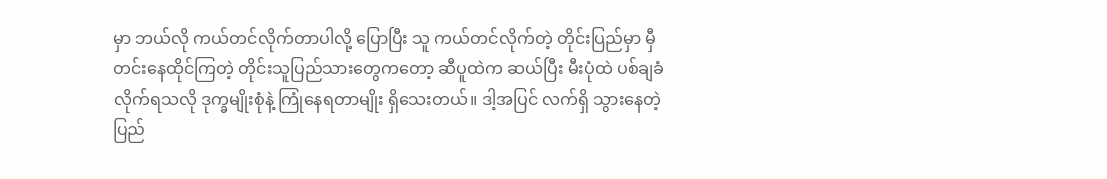မှာ ဘယ်လို ကယ်တင်လိုက်တာပါလို့ ပြောပြီး သူ ကယ်တင်လိုက်တဲ့ တိုင်းပြည်မှာ မှီတင်းနေထိုင်ကြတဲ့ တိုင်းသူပြည်သားတွေကတော့ ဆီပူထဲက ဆယ်ပြီး မီးပုံထဲ ပစ်ချခံလိုက်ရသလို ဒုက္ခမျိုးစုံနဲ့ ကြုံနေရတာမျိုး ရှိသေးတယ်။ ဒါ့အပြင် လက်ရှိ သွားနေတဲ့ ပြည်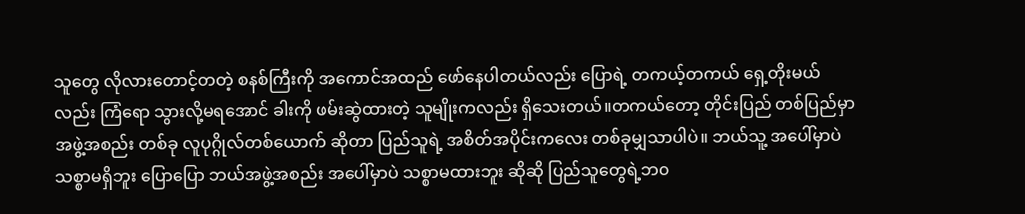သူတွေ လိုလားတောင့်တတဲ့ စနစ်ကြီးကို အကောင်အထည် ဖော်နေပါတယ်လည်း ပြောရဲ့ တကယ့်တကယ် ရှေ့တိုးမယ်လည်း ကြံရော သွားလို့မရအောင် ခါးကို ဖမ်းဆွဲထားတဲ့ သူမျိုးကလည်း ရှိသေးတယ်။တကယ်တော့ တိုင်းပြည် တစ်ပြည်မှာ အဖွဲ့အစည်း တစ်ခု လူပုဂ္ဂိုလ်တစ်ယောက် ဆိုတာ ပြည်သူရဲ့ အစိတ်အပိုင်းကလေး တစ်ခုမျှသာပါပဲ။ ဘယ်သူ့ အပေါ်မှာပဲ သစ္စာမရှိဘူး ပြောပြော ဘယ်အဖွဲ့အစည်း အပေါ်မှာပဲ သစ္စာမထားဘူး ဆိုဆို ပြည်သူတွေရဲ့ဘ၀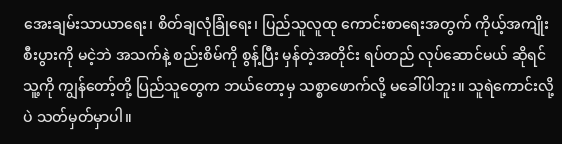အေးချမ်းသာယာရေး၊ စိတ်ချလုံခြုံရေး၊ ပြည်သူလူထု ကောင်းစာရေးအတွက် ကိုယ့်အကျိုးစီးပွားကို မငဲ့ဘဲ အသက်နဲ့ စည်းစိမ်ကို စွန့်ပြီး မှန်တဲ့အတိုင်း ရပ်တည် လုပ်ဆောင်မယ် ဆိုရင် သူ့ကို ကျွန်တော့်တို့ ပြည်သူတွေက ဘယ်တော့မှ သစ္စာဖောက်လို့ မခေါ်ပါဘူး။ သူရဲကောင်းလို့ပဲ သတ်မှတ်မှာပါ။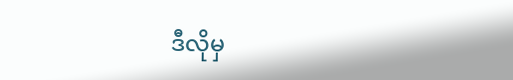ဒီလိုမှ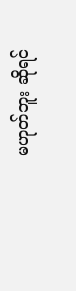မဟုတ်ဘူး ဆိုရင်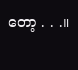တော့ . . .။